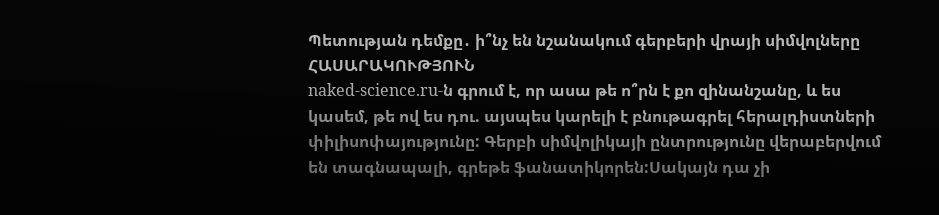Պետության դեմքը․ ի՞նչ են նշանակում գերբերի վրայի սիմվոլները
ՀԱՍԱՐԱԿՈՒԹՅՈՒՆ
naked-science.ru-ն գրում է, որ ասա թե ո՞րն է քո զինանշանը, և ես կասեմ, թե ով ես դու. այսպես կարելի է բնութագրել հերալդիստների փիլիսոփայությունը: Գերբի սիմվոլիկայի ընտրությունը վերաբերվում են տագնապալի, գրեթե ֆանատիկորեն:Սակայն դա չի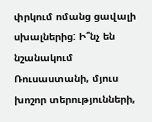փրկում ոմանց ցավալի սխալներից: Ի՞նչ են նշանակում Ռուսաստանի, մյուս խոշոր տերությունների,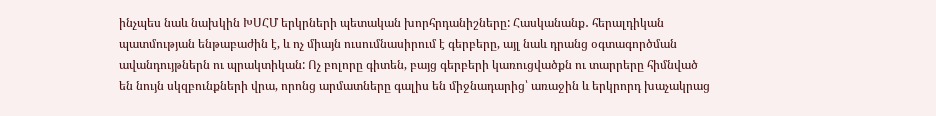ինչպես նաև նախկին ԽՍՀՄ երկրների պետական խորհրդանիշները: Հասկանանք․ հերալդիկան պատմության ենթաբաժին է, և ոչ միայն ուսումնասիրում է գերբերը, այլ նաև դրանց օգտագործման ավանդույթներն ու պրակտիկան: Ոչ բոլորը գիտեն, բայց գերբերի կառուցվածքն ու տարրերը հիմնված են նույն սկզբունքների վրա, որոնց արմատները գալիս են միջնադարից՝ առաջին և երկրորդ խաչակրաց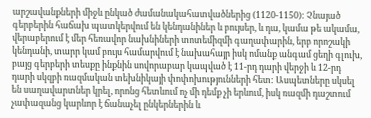արշավանքների միջև ընկած ժամանակահատվածներից (1120-1150): Չնայած գերբերին հաճախ պատկերվում են կենդանիներ և բույսեր, և դա, կամա թե ակամա, վերաբերում է մեր հեռավոր նախնիների տոտեմիզմի գաղափարին, երբ որոշակի կենդանի, տարր կամ բույս համարվում է նախահայր իսկ ոմանք անգամ ցեղի գլուխ, բայց գերբերի տեսքը ինքնին սովորաբար կապված է 11-րդ դարի վերջի և 12-րդ դարի սկզբի ռազմական տեխնիկայի փոփոխությունների հետ: Ասպետները սկսել են սաղավարտներ կրել, որոնց հետևում ոչ մի դեմք չի երևում, իսկ ռազմի դաշտում չափազանց կարևոր է ճանաչել ընկերներին և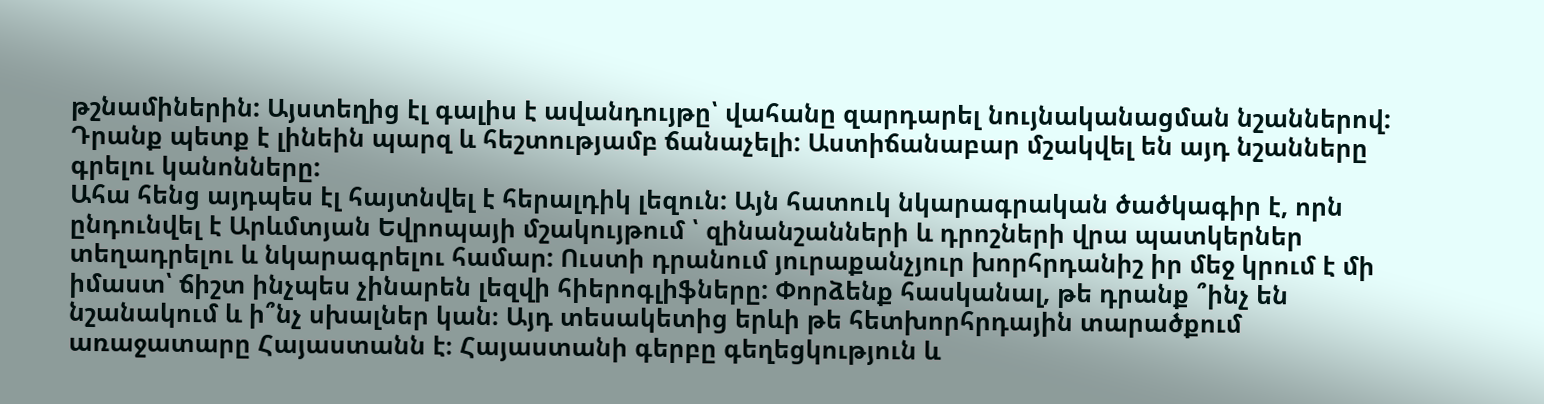թշնամիներին: Այստեղից էլ գալիս է ավանդույթը՝ վահանը զարդարել նույնականացման նշաններով: Դրանք պետք է լինեին պարզ և հեշտությամբ ճանաչելի: Աստիճանաբար մշակվել են այդ նշանները գրելու կանոնները:
Ահա հենց այդպես էլ հայտնվել է հերալդիկ լեզուն: Այն հատուկ նկարագրական ծածկագիր է, որն ընդունվել է Արևմտյան Եվրոպայի մշակույթում ՝ զինանշանների և դրոշների վրա պատկերներ տեղադրելու և նկարագրելու համար: Ուստի դրանում յուրաքանչյուր խորհրդանիշ իր մեջ կրում է մի իմաստ՝ ճիշտ ինչպես չինարեն լեզվի հիերոգլիֆները: Փորձենք հասկանալ, թե դրանք ՞ինչ են նշանակում և ի՞նչ սխալներ կան։ Այդ տեսակետից երևի թե հետխորհրդային տարածքում առաջատարը Հայաստանն է։ Հայաստանի գերբը գեղեցկություն և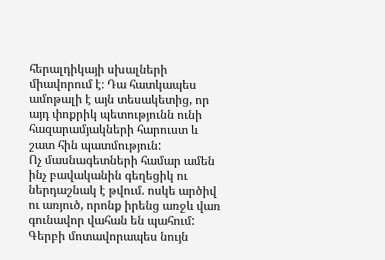հերալդիկայի սխալների միավորում է։ Դա հատկապես ամոթալի է այն տեսակետից, որ այդ փոքրիկ պետությունն ունի հազարամյակների հարուստ և շատ հին պատմություն:
Ոչ մասնագետների համար ամեն ինչ բավականին գեղեցիկ ու ներդաշնակ է թվում. ոսկե արծիվ ու առյուծ, որոնք իրենց առջև վառ գունավոր վահան են պահում: Գերբի մոտավորապես նույն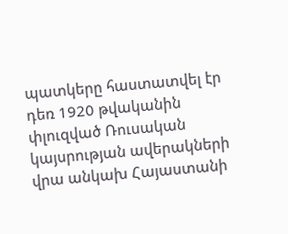պատկերը հաստատվել էր դեռ 1920 թվականին փլուզված Ռուսական կայսրության ավերակների վրա անկախ Հայաստանի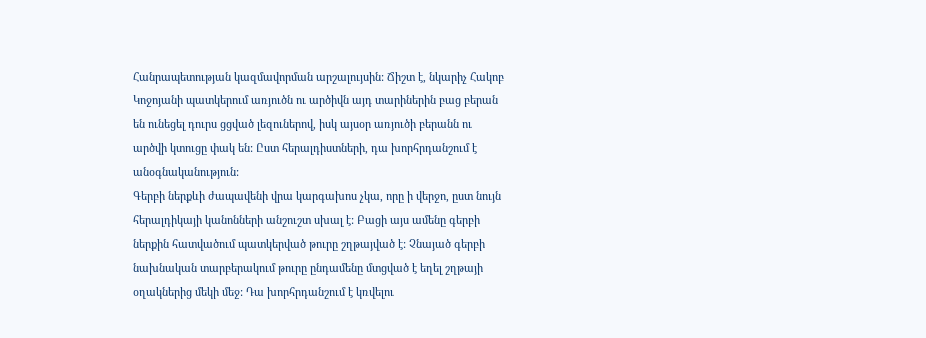Հանրապետության կազմավորման արշալույսին: Ճիշտ է, նկարիչ Հակոբ Կոջոյանի պատկերում առյուծն ու արծիվն այդ տարիներին բաց բերան են ունեցել դուրս ցցված լեզուներով, իսկ այսօր առյուծի բերանն ու արծվի կտուցը փակ են: Ըստ հերալդիստների, դա խորհրդանշում է անօգնականություն:
Գերբի ներքևի ժապավենի վրա կարգախոս չկա, որը ի վերջո, ըստ նույն հերալդիկայի կանոնների անշուշտ սխալ է: Բացի այս ամենը գերբի ներքին հատվածում պատկերված թուրը շղթայված է: Չնայած գերբի նախնական տարբերակում թուրը ընդամենը մտցված է եղել շղթայի օղակներից մեկի մեջ: Դա խորհրդանշում է կռվելու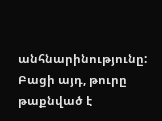անհնարինությունը: Բացի այդ, թուրը թաքնված է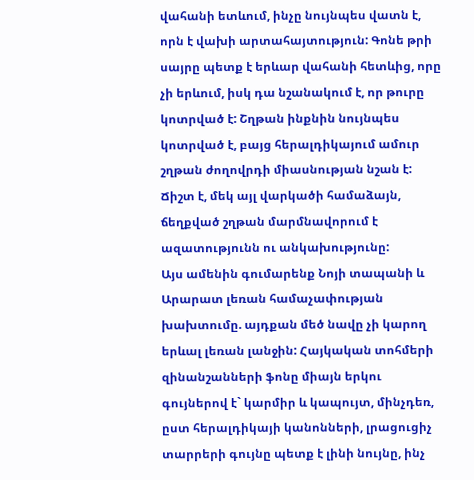վահանի ետևում, ինչը նույնպես վատն է, որն է վախի արտահայտություն: Գոնե թրի սայրը պետք է երևար վահանի հետևից, որը չի երևում, իսկ դա նշանակում է, որ թուրը կոտրված է: Շղթան ինքնին նույնպես կոտրված է, բայց հերալդիկայում ամուր շղթան ժողովրդի միասնության նշան է: Ճիշտ է, մեկ այլ վարկածի համաձայն, ճեղքված շղթան մարմնավորում է ազատությունն ու անկախությունը:
Այս ամենին գումարենք Նոյի տապանի և Արարատ լեռան համաչափության խախտումը. այդքան մեծ նավը չի կարող երևալ լեռան լանջին: Հայկական տոհմերի զինանշանների ֆոնը միայն երկու գույներով է` կարմիր և կապույտ, մինչդեռ, ըստ հերալդիկայի կանոնների, լրացուցիչ տարրերի գույնը պետք է լինի նույնը, ինչ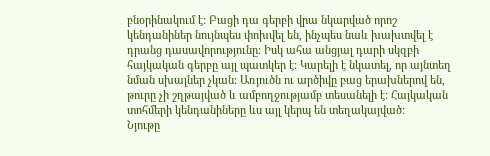բնօրինակում է: Բացի դա գերբի վրա նկարված որոշ կենդանիներ նույնպես փոխվել են, ինչպես նաև խախտվել է դրանց դասավորությունը: Իսկ ահա անցյալ դարի սկզբի հայկական գերբը այլ պատկեր է: Կարելի է նկատել, որ այնտեղ նման սխալներ չկան: Առյուծն ու արծիվը բաց երախներով են, թուրը չի շղթայված և ամբողջությամբ տեսանելի է: Հայկական տոհմերի կենդանիները ևս այլ կերպ են տեղակայված:
Նյութը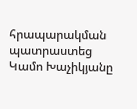հրապարակման պատրաստեց Կամո Խաչիկյանը